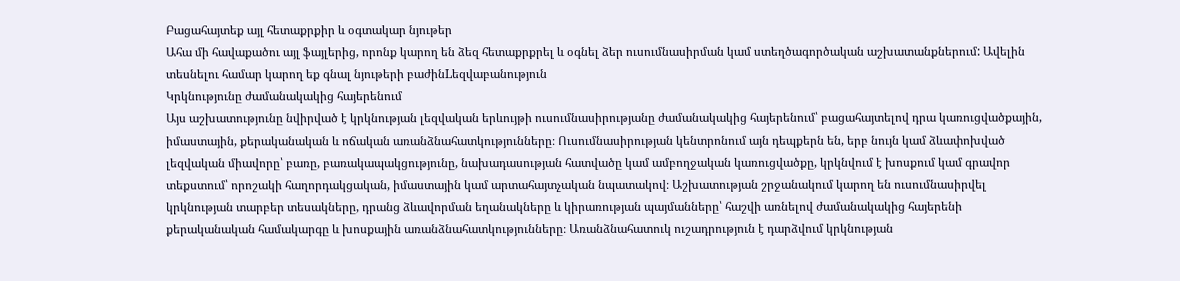Բացահայտեք այլ հետաքրքիր և օգտակար նյութեր
Ահա մի հավաքածու այլ ֆայլերից, որոնք կարող են ձեզ հետաքրքրել և օգնել ձեր ուսումնասիրման կամ ստեղծագործական աշխատանքներում: Ավելին տեսնելու համար կարող եք գնալ նյութերի բաժինLեզվաբանություն
Կրկնությունը ժամանակակից հայերենում
Այս աշխատությունը նվիրված է կրկնության լեզվական երևույթի ուսումնասիրությանը ժամանակակից հայերենում՝ բացահայտելով դրա կառուցվածքային, իմաստային, քերականական և ոճական առանձնահատկությունները։ Ուսումնասիրության կենտրոնում այն դեպքերն են, երբ նույն կամ ձևափոխված լեզվական միավորը՝ բառը, բառակապակցությունը, նախադասության հատվածը կամ ամբողջական կառուցվածքը, կրկնվում է խոսքում կամ գրավոր տեքստում՝ որոշակի հաղորդակցական, իմաստային կամ արտահայտչական նպատակով։ Աշխատության շրջանակում կարող են ուսումնասիրվել կրկնության տարբեր տեսակները, դրանց ձևավորման եղանակները և կիրառության պայմանները՝ հաշվի առնելով ժամանակակից հայերենի քերականական համակարգը և խոսքային առանձնահատկությունները։ Առանձնահատուկ ուշադրություն է դարձվում կրկնության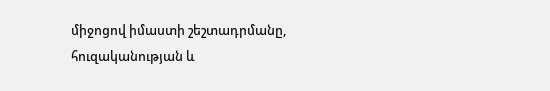միջոցով իմաստի շեշտադրմանը, հուզականության և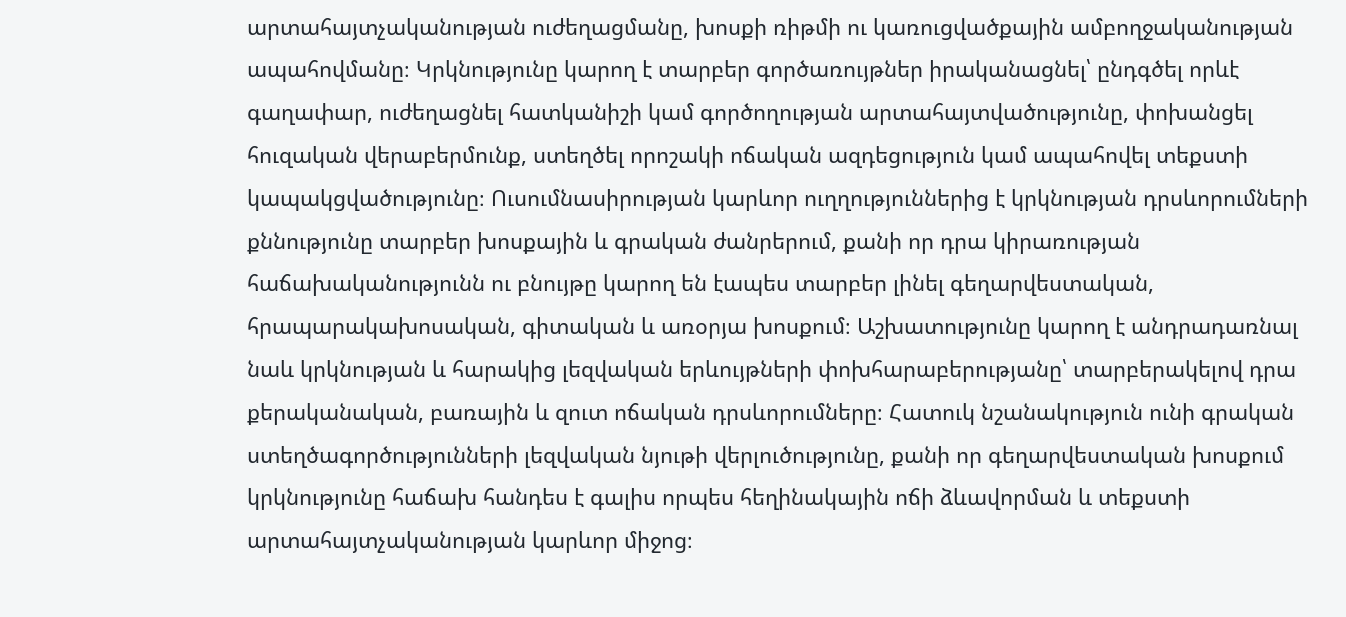արտահայտչականության ուժեղացմանը, խոսքի ռիթմի ու կառուցվածքային ամբողջականության ապահովմանը։ Կրկնությունը կարող է տարբեր գործառույթներ իրականացնել՝ ընդգծել որևէ գաղափար, ուժեղացնել հատկանիշի կամ գործողության արտահայտվածությունը, փոխանցել հուզական վերաբերմունք, ստեղծել որոշակի ոճական ազդեցություն կամ ապահովել տեքստի կապակցվածությունը։ Ուսումնասիրության կարևոր ուղղություններից է կրկնության դրսևորումների քննությունը տարբեր խոսքային և գրական ժանրերում, քանի որ դրա կիրառության հաճախականությունն ու բնույթը կարող են էապես տարբեր լինել գեղարվեստական, հրապարակախոսական, գիտական և առօրյա խոսքում։ Աշխատությունը կարող է անդրադառնալ նաև կրկնության և հարակից լեզվական երևույթների փոխհարաբերությանը՝ տարբերակելով դրա քերականական, բառային և զուտ ոճական դրսևորումները։ Հատուկ նշանակություն ունի գրական ստեղծագործությունների լեզվական նյութի վերլուծությունը, քանի որ գեղարվեստական խոսքում կրկնությունը հաճախ հանդես է գալիս որպես հեղինակային ոճի ձևավորման և տեքստի արտահայտչականության կարևոր միջոց։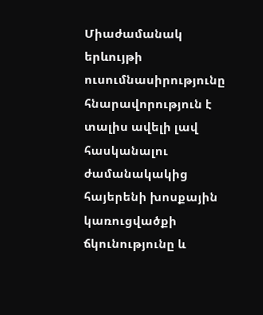Միաժամանակ երևույթի ուսումնասիրությունը հնարավորություն է տալիս ավելի լավ հասկանալու ժամանակակից հայերենի խոսքային կառուցվածքի ճկունությունը և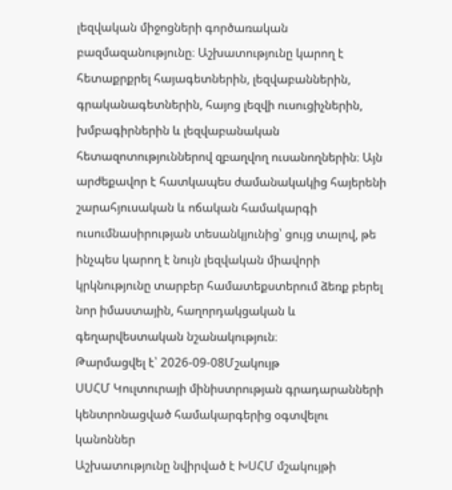լեզվական միջոցների գործառական բազմազանությունը։ Աշխատությունը կարող է հետաքրքրել հայագետներին, լեզվաբաններին, գրականագետներին, հայոց լեզվի ուսուցիչներին, խմբագիրներին և լեզվաբանական հետազոտություններով զբաղվող ուսանողներին։ Այն արժեքավոր է հատկապես ժամանակակից հայերենի շարահյուսական և ոճական համակարգի ուսումնասիրության տեսանկյունից՝ ցույց տալով, թե ինչպես կարող է նույն լեզվական միավորի կրկնությունը տարբեր համատեքստերում ձեռք բերել նոր իմաստային, հաղորդակցական և գեղարվեստական նշանակություն։
Թարմացվել է՝ 2026-09-08Մշակույթ
ՍՍՀՄ Կուլտուրայի մինիստրության գրադարանների կենտրոնացված համակարգերից օգտվելու կանոններ
Աշխատությունը նվիրված է ԽՍՀՄ մշակույթի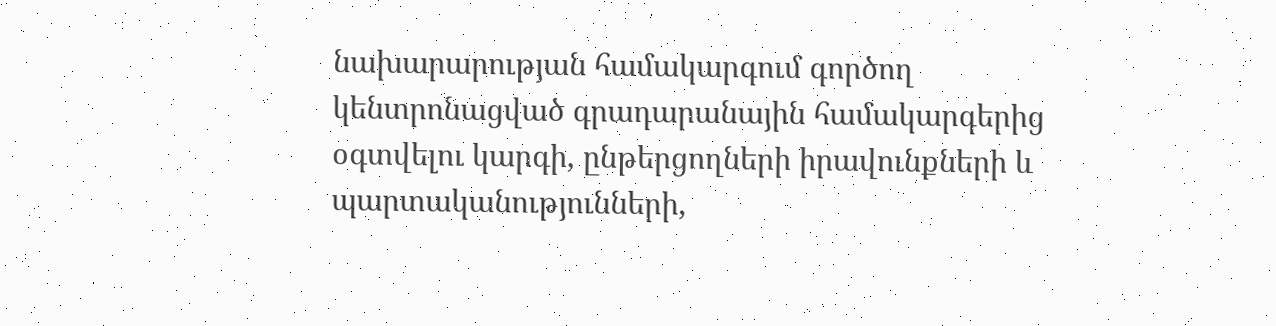նախարարության համակարգում գործող կենտրոնացված գրադարանային համակարգերից օգտվելու կարգի, ընթերցողների իրավունքների և պարտականությունների,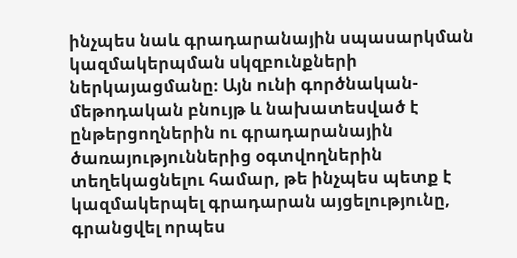ինչպես նաև գրադարանային սպասարկման կազմակերպման սկզբունքների ներկայացմանը։ Այն ունի գործնական-մեթոդական բնույթ և նախատեսված է ընթերցողներին ու գրադարանային ծառայություններից օգտվողներին տեղեկացնելու համար, թե ինչպես պետք է կազմակերպել գրադարան այցելությունը, գրանցվել որպես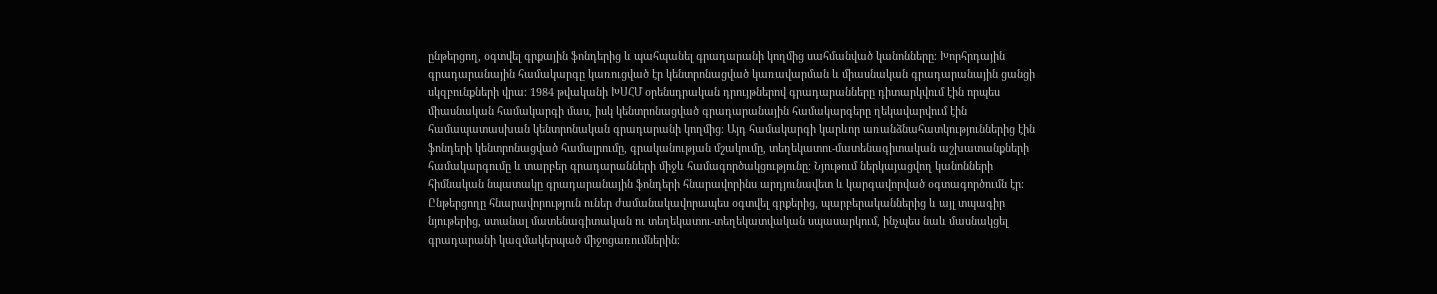ընթերցող, օգտվել գրքային ֆոնդերից և պահպանել գրադարանի կողմից սահմանված կանոնները։ Խորհրդային գրադարանային համակարգը կառուցված էր կենտրոնացված կառավարման և միասնական գրադարանային ցանցի սկզբունքների վրա։ 1984 թվականի ԽՍՀՄ օրենսդրական դրույթներով գրադարանները դիտարկվում էին որպես միասնական համակարգի մաս, իսկ կենտրոնացված գրադարանային համակարգերը ղեկավարվում էին համապատասխան կենտրոնական գրադարանի կողմից։ Այդ համակարգի կարևոր առանձնահատկություններից էին ֆոնդերի կենտրոնացված համալրումը, գրականության մշակումը, տեղեկատու-մատենագիտական աշխատանքների համակարգումը և տարբեր գրադարանների միջև համագործակցությունը։ Նյութում ներկայացվող կանոնների հիմնական նպատակը գրադարանային ֆոնդերի հնարավորինս արդյունավետ և կարգավորված օգտագործումն էր։ Ընթերցողը հնարավորություն ուներ ժամանակավորապես օգտվել գրքերից, պարբերականներից և այլ տպագիր նյութերից, ստանալ մատենագիտական ու տեղեկատու-տեղեկատվական սպասարկում, ինչպես նաև մասնակցել գրադարանի կազմակերպած միջոցառումներին։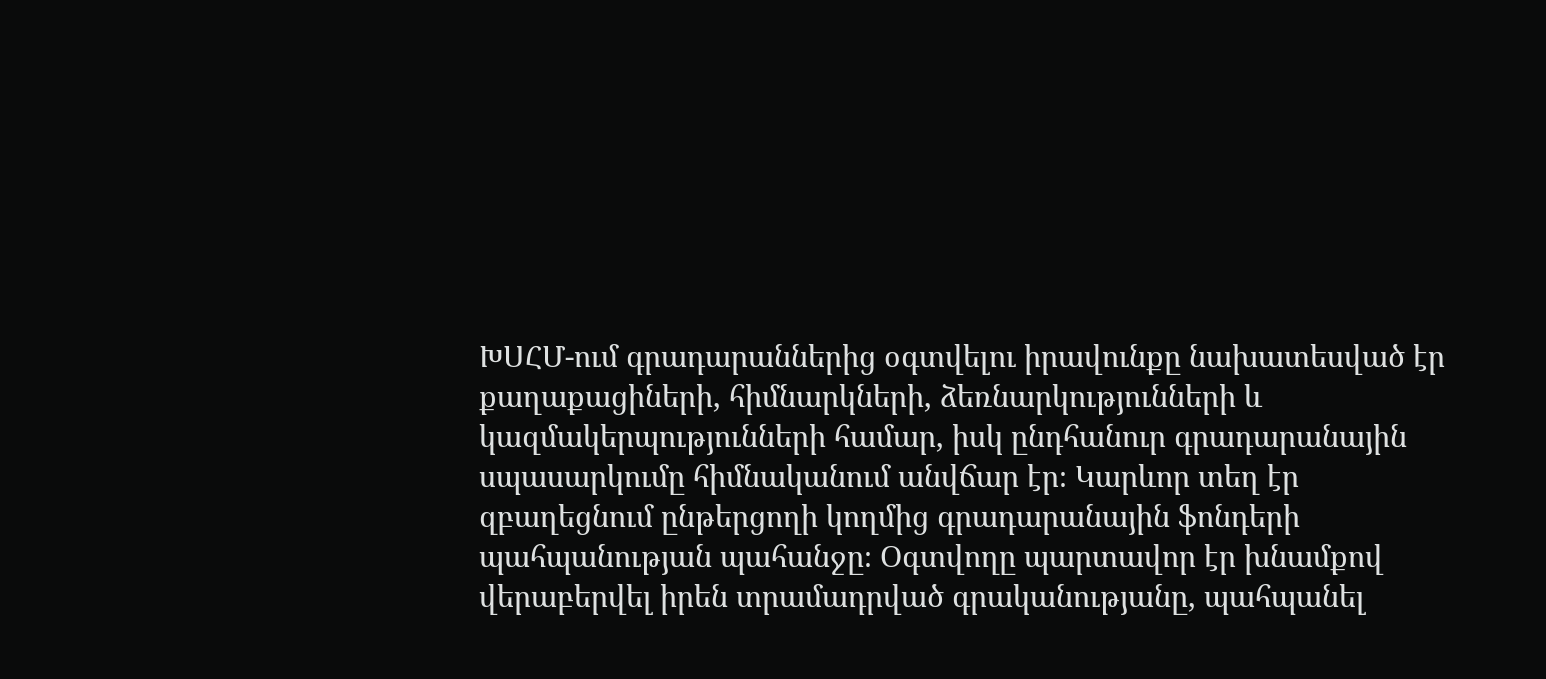ԽՍՀՄ-ում գրադարաններից օգտվելու իրավունքը նախատեսված էր քաղաքացիների, հիմնարկների, ձեռնարկությունների և կազմակերպությունների համար, իսկ ընդհանուր գրադարանային սպասարկումը հիմնականում անվճար էր։ Կարևոր տեղ էր զբաղեցնում ընթերցողի կողմից գրադարանային ֆոնդերի պահպանության պահանջը։ Օգտվողը պարտավոր էր խնամքով վերաբերվել իրեն տրամադրված գրականությանը, պահպանել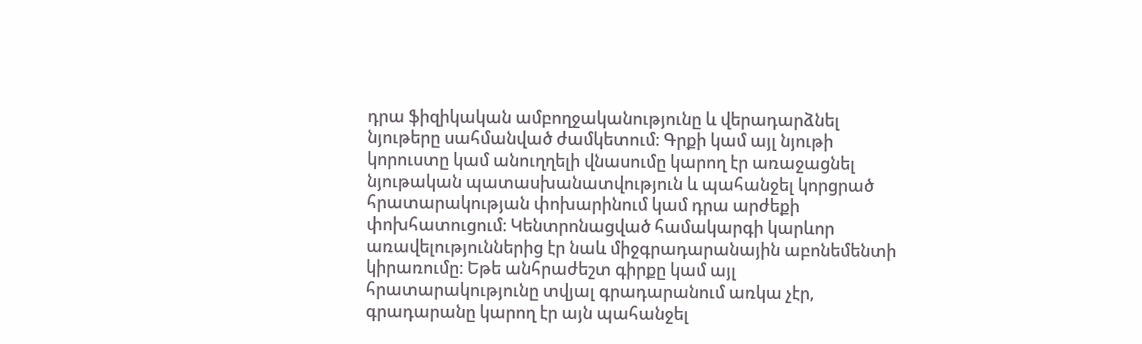դրա ֆիզիկական ամբողջականությունը և վերադարձնել նյութերը սահմանված ժամկետում։ Գրքի կամ այլ նյութի կորուստը կամ անուղղելի վնասումը կարող էր առաջացնել նյութական պատասխանատվություն և պահանջել կորցրած հրատարակության փոխարինում կամ դրա արժեքի փոխհատուցում։ Կենտրոնացված համակարգի կարևոր առավելություններից էր նաև միջգրադարանային աբոնեմենտի կիրառումը։ Եթե անհրաժեշտ գիրքը կամ այլ հրատարակությունը տվյալ գրադարանում առկա չէր, գրադարանը կարող էր այն պահանջել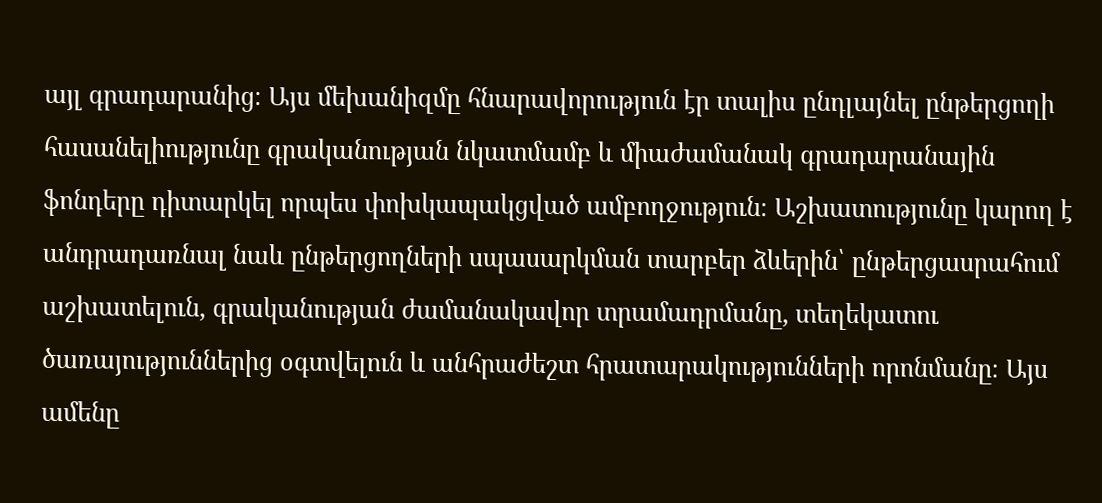այլ գրադարանից։ Այս մեխանիզմը հնարավորություն էր տալիս ընդլայնել ընթերցողի հասանելիությունը գրականության նկատմամբ և միաժամանակ գրադարանային ֆոնդերը դիտարկել որպես փոխկապակցված ամբողջություն։ Աշխատությունը կարող է անդրադառնալ նաև ընթերցողների սպասարկման տարբեր ձևերին՝ ընթերցասրահում աշխատելուն, գրականության ժամանակավոր տրամադրմանը, տեղեկատու ծառայություններից օգտվելուն և անհրաժեշտ հրատարակությունների որոնմանը։ Այս ամենը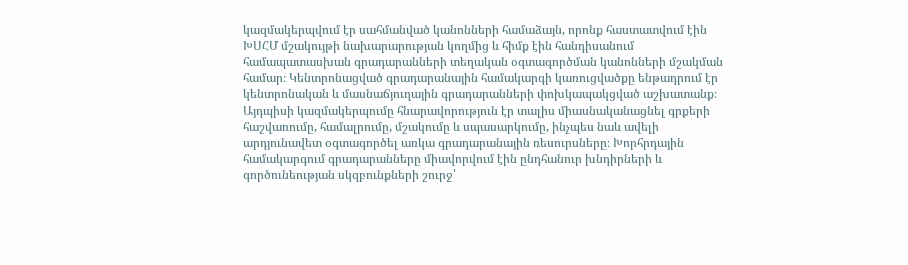կազմակերպվում էր սահմանված կանոնների համաձայն, որոնք հաստատվում էին ԽՍՀՄ մշակույթի նախարարության կողմից և հիմք էին հանդիսանում համապատասխան գրադարանների տեղական օգտագործման կանոնների մշակման համար։ Կենտրոնացված գրադարանային համակարգի կառուցվածքը ենթադրում էր կենտրոնական և մասնաճյուղային գրադարանների փոխկապակցված աշխատանք։ Այդպիսի կազմակերպումը հնարավորություն էր տալիս միասնականացնել գրքերի հաշվառումը, համալրումը, մշակումը և սպասարկումը, ինչպես նաև ավելի արդյունավետ օգտագործել առկա գրադարանային ռեսուրսները։ Խորհրդային համակարգում գրադարանները միավորվում էին ընդհանուր խնդիրների և գործունեության սկզբունքների շուրջ՝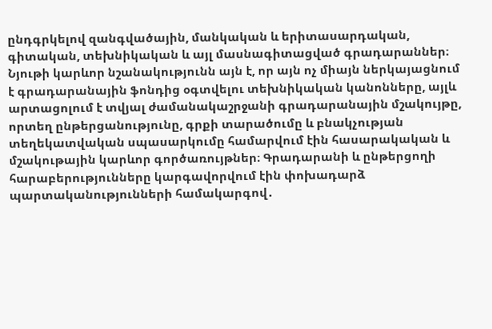ընդգրկելով զանգվածային, մանկական և երիտասարդական, գիտական, տեխնիկական և այլ մասնագիտացված գրադարաններ։ Նյութի կարևոր նշանակությունն այն է, որ այն ոչ միայն ներկայացնում է գրադարանային ֆոնդից օգտվելու տեխնիկական կանոնները, այլև արտացոլում է տվյալ ժամանակաշրջանի գրադարանային մշակույթը, որտեղ ընթերցանությունը, գրքի տարածումը և բնակչության տեղեկատվական սպասարկումը համարվում էին հասարակական և մշակութային կարևոր գործառույթներ։ Գրադարանի և ընթերցողի հարաբերությունները կարգավորվում էին փոխադարձ պարտականությունների համակարգով․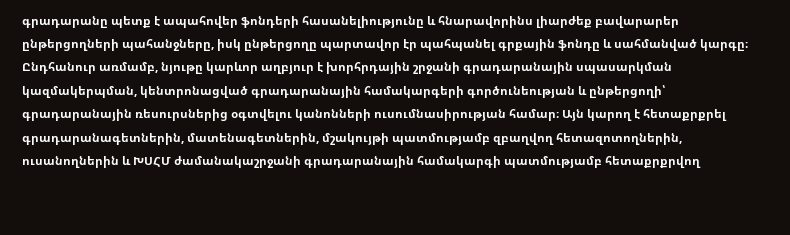գրադարանը պետք է ապահովեր ֆոնդերի հասանելիությունը և հնարավորինս լիարժեք բավարարեր ընթերցողների պահանջները, իսկ ընթերցողը պարտավոր էր պահպանել գրքային ֆոնդը և սահմանված կարգը։ Ընդհանուր առմամբ, նյութը կարևոր աղբյուր է խորհրդային շրջանի գրադարանային սպասարկման կազմակերպման, կենտրոնացված գրադարանային համակարգերի գործունեության և ընթերցողի՝ գրադարանային ռեսուրսներից օգտվելու կանոնների ուսումնասիրության համար։ Այն կարող է հետաքրքրել գրադարանագետներին, մատենագետներին, մշակույթի պատմությամբ զբաղվող հետազոտողներին, ուսանողներին և ԽՍՀՄ ժամանակաշրջանի գրադարանային համակարգի պատմությամբ հետաքրքրվող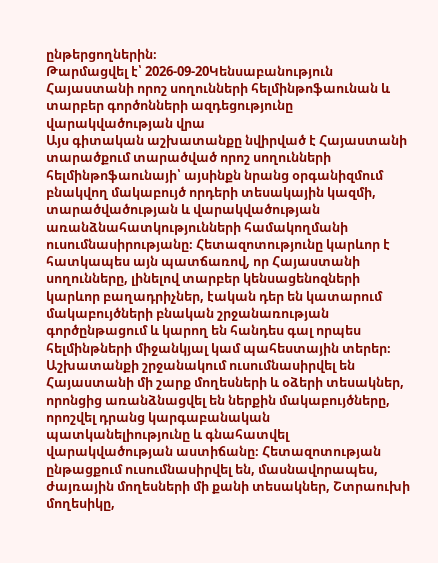ընթերցողներին։
Թարմացվել է՝ 2026-09-20Կենսաբանություն
Հայաստանի որոշ սողունների հելմինթոֆաունան և տարբեր գործոնների ազդեցությունը վարակվածության վրա
Այս գիտական աշխատանքը նվիրված է Հայաստանի տարածքում տարածված որոշ սողունների հելմինթոֆաունայի՝ այսինքն նրանց օրգանիզմում բնակվող մակաբույծ որդերի տեսակային կազմի, տարածվածության և վարակվածության առանձնահատկությունների համակողմանի ուսումնասիրությանը։ Հետազոտությունը կարևոր է հատկապես այն պատճառով, որ Հայաստանի սողունները, լինելով տարբեր կենսացենոզների կարևոր բաղադրիչներ, էական դեր են կատարում մակաբույծների բնական շրջանառության գործընթացում և կարող են հանդես գալ որպես հելմինթների միջանկյալ կամ պահեստային տերեր։ Աշխատանքի շրջանակում ուսումնասիրվել են Հայաստանի մի շարք մողեսների և օձերի տեսակներ, որոնցից առանձնացվել են ներքին մակաբույծները, որոշվել դրանց կարգաբանական պատկանելիությունը և գնահատվել վարակվածության աստիճանը։ Հետազոտության ընթացքում ուսումնասիրվել են, մասնավորապես, ժայռային մողեսների մի քանի տեսակներ, Շտրաուխի մողեսիկը,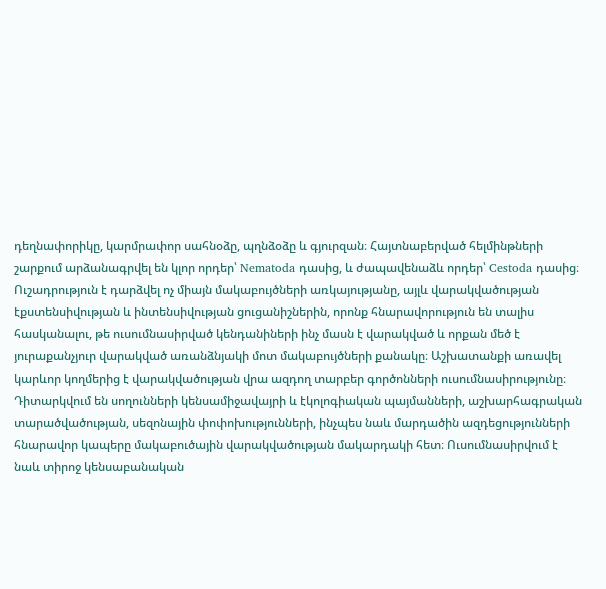դեղնափորիկը, կարմրափոր սահնօձը, պղնձօձը և գյուրզան։ Հայտնաբերված հելմինթների շարքում արձանագրվել են կլոր որդեր՝ Nematoda դասից, և ժապավենաձև որդեր՝ Cestoda դասից։ Ուշադրություն է դարձվել ոչ միայն մակաբույծների առկայությանը, այլև վարակվածության էքստենսիվության և ինտենսիվության ցուցանիշներին, որոնք հնարավորություն են տալիս հասկանալու, թե ուսումնասիրված կենդանիների ինչ մասն է վարակված և որքան մեծ է յուրաքանչյուր վարակված առանձնյակի մոտ մակաբույծների քանակը։ Աշխատանքի առավել կարևոր կողմերից է վարակվածության վրա ազդող տարբեր գործոնների ուսումնասիրությունը։ Դիտարկվում են սողունների կենսամիջավայրի և էկոլոգիական պայմանների, աշխարհագրական տարածվածության, սեզոնային փոփոխությունների, ինչպես նաև մարդածին ազդեցությունների հնարավոր կապերը մակաբուծային վարակվածության մակարդակի հետ։ Ուսումնասիրվում է նաև տիրոջ կենսաբանական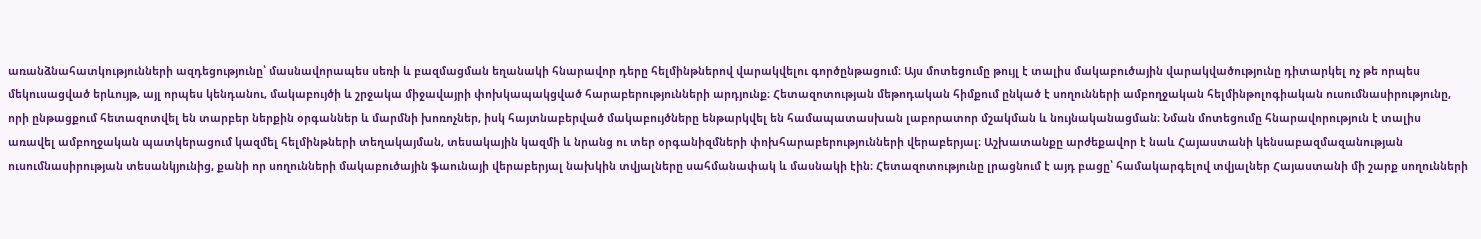առանձնահատկությունների ազդեցությունը՝ մասնավորապես սեռի և բազմացման եղանակի հնարավոր դերը հելմինթներով վարակվելու գործընթացում։ Այս մոտեցումը թույլ է տալիս մակաբուծային վարակվածությունը դիտարկել ոչ թե որպես մեկուսացված երևույթ, այլ որպես կենդանու, մակաբույծի և շրջակա միջավայրի փոխկապակցված հարաբերությունների արդյունք։ Հետազոտության մեթոդական հիմքում ընկած է սողունների ամբողջական հելմինթոլոգիական ուսումնասիրությունը, որի ընթացքում հետազոտվել են տարբեր ներքին օրգաններ և մարմնի խոռոչներ, իսկ հայտնաբերված մակաբույծները ենթարկվել են համապատասխան լաբորատոր մշակման և նույնականացման։ Նման մոտեցումը հնարավորություն է տալիս առավել ամբողջական պատկերացում կազմել հելմինթների տեղակայման, տեսակային կազմի և նրանց ու տեր օրգանիզմների փոխհարաբերությունների վերաբերյալ։ Աշխատանքը արժեքավոր է նաև Հայաստանի կենսաբազմազանության ուսումնասիրության տեսանկյունից, քանի որ սողունների մակաբուծային ֆաունայի վերաբերյալ նախկին տվյալները սահմանափակ և մասնակի էին։ Հետազոտությունը լրացնում է այդ բացը՝ համակարգելով տվյալներ Հայաստանի մի շարք սողունների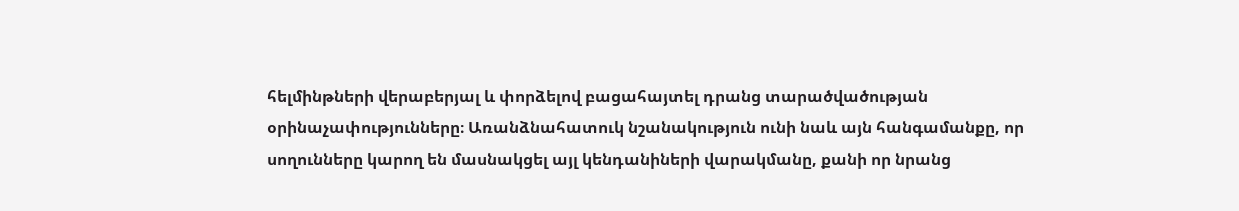հելմինթների վերաբերյալ և փորձելով բացահայտել դրանց տարածվածության օրինաչափությունները։ Առանձնահատուկ նշանակություն ունի նաև այն հանգամանքը, որ սողունները կարող են մասնակցել այլ կենդանիների վարակմանը, քանի որ նրանց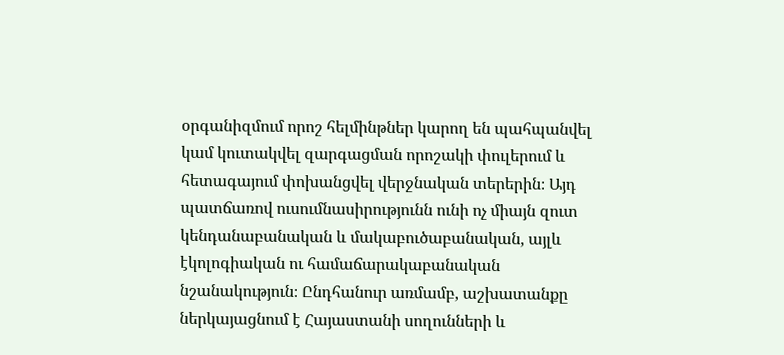օրգանիզմում որոշ հելմինթներ կարող են պահպանվել կամ կուտակվել զարգացման որոշակի փուլերում և հետագայում փոխանցվել վերջնական տերերին։ Այդ պատճառով ուսումնասիրությունն ունի ոչ միայն զուտ կենդանաբանական և մակաբուծաբանական, այլև էկոլոգիական ու համաճարակաբանական նշանակություն։ Ընդհանուր առմամբ, աշխատանքը ներկայացնում է Հայաստանի սողունների և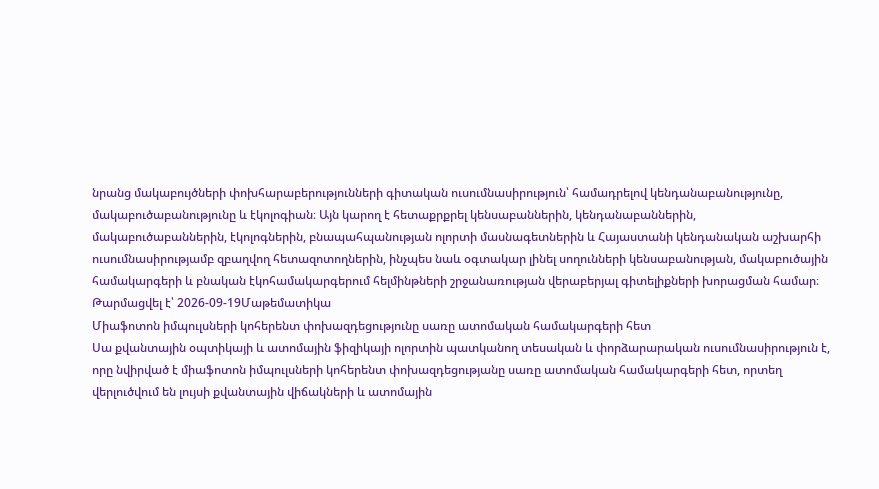նրանց մակաբույծների փոխհարաբերությունների գիտական ուսումնասիրություն՝ համադրելով կենդանաբանությունը, մակաբուծաբանությունը և էկոլոգիան։ Այն կարող է հետաքրքրել կենսաբաններին, կենդանաբաններին, մակաբուծաբաններին, էկոլոգներին, բնապահպանության ոլորտի մասնագետներին և Հայաստանի կենդանական աշխարհի ուսումնասիրությամբ զբաղվող հետազոտողներին, ինչպես նաև օգտակար լինել սողունների կենսաբանության, մակաբուծային համակարգերի և բնական էկոհամակարգերում հելմինթների շրջանառության վերաբերյալ գիտելիքների խորացման համար։
Թարմացվել է՝ 2026-09-19Մաթեմատիկա
Միաֆոտոն իմպուլսների կոհերենտ փոխազդեցությունը սառը ատոմական համակարգերի հետ
Սա քվանտային օպտիկայի և ատոմային ֆիզիկայի ոլորտին պատկանող տեսական և փորձարարական ուսումնասիրություն է, որը նվիրված է միաֆոտոն իմպուլսների կոհերենտ փոխազդեցությանը սառը ատոմական համակարգերի հետ, որտեղ վերլուծվում են լույսի քվանտային վիճակների և ատոմային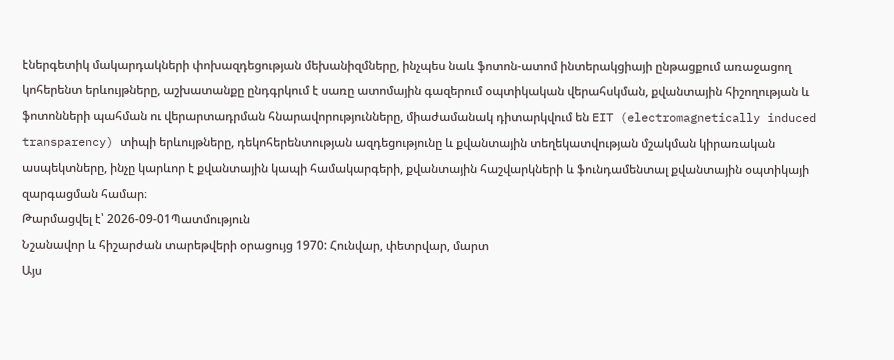էներգետիկ մակարդակների փոխազդեցության մեխանիզմները, ինչպես նաև ֆոտոն-ատոմ ինտերակցիայի ընթացքում առաջացող կոհերենտ երևույթները, աշխատանքը ընդգրկում է սառը ատոմային գազերում օպտիկական վերահսկման, քվանտային հիշողության և ֆոտոնների պահման ու վերարտադրման հնարավորությունները, միաժամանակ դիտարկվում են EIT (electromagnetically induced transparency) տիպի երևույթները, դեկոհերենտության ազդեցությունը և քվանտային տեղեկատվության մշակման կիրառական ասպեկտները, ինչը կարևոր է քվանտային կապի համակարգերի, քվանտային հաշվարկների և ֆունդամենտալ քվանտային օպտիկայի զարգացման համար։
Թարմացվել է՝ 2026-09-01Պատմություն
Նշանավոր և հիշարժան տարեթվերի օրացույց 1970: Հունվար, փետրվար, մարտ
Այս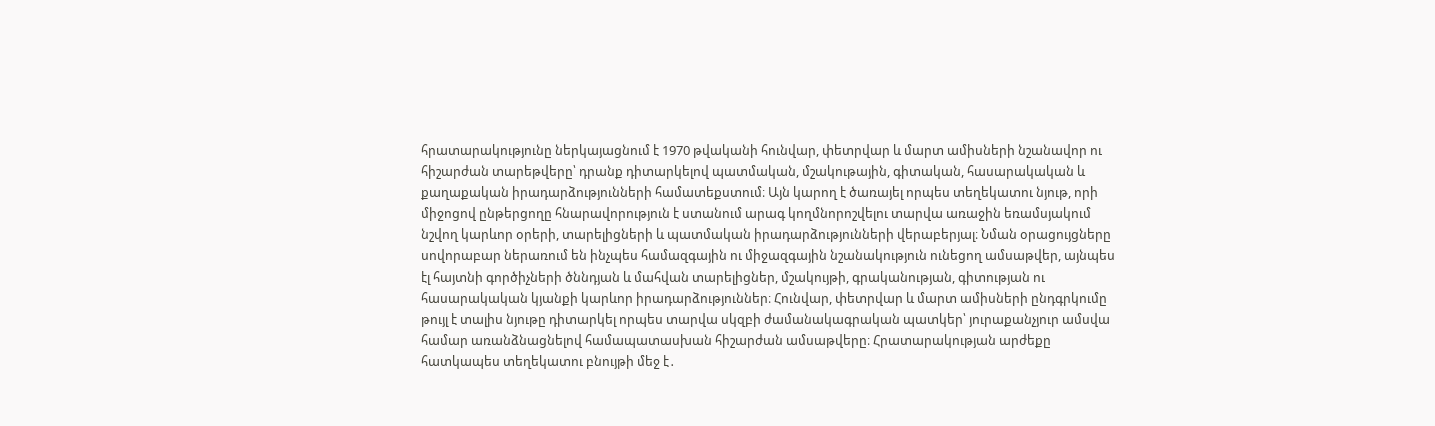հրատարակությունը ներկայացնում է 1970 թվականի հունվար, փետրվար և մարտ ամիսների նշանավոր ու հիշարժան տարեթվերը՝ դրանք դիտարկելով պատմական, մշակութային, գիտական, հասարակական և քաղաքական իրադարձությունների համատեքստում։ Այն կարող է ծառայել որպես տեղեկատու նյութ, որի միջոցով ընթերցողը հնարավորություն է ստանում արագ կողմնորոշվելու տարվա առաջին եռամսյակում նշվող կարևոր օրերի, տարելիցների և պատմական իրադարձությունների վերաբերյալ։ Նման օրացույցները սովորաբար ներառում են ինչպես համազգային ու միջազգային նշանակություն ունեցող ամսաթվեր, այնպես էլ հայտնի գործիչների ծննդյան և մահվան տարելիցներ, մշակույթի, գրականության, գիտության ու հասարակական կյանքի կարևոր իրադարձություններ։ Հունվար, փետրվար և մարտ ամիսների ընդգրկումը թույլ է տալիս նյութը դիտարկել որպես տարվա սկզբի ժամանակագրական պատկեր՝ յուրաքանչյուր ամսվա համար առանձնացնելով համապատասխան հիշարժան ամսաթվերը։ Հրատարակության արժեքը հատկապես տեղեկատու բնույթի մեջ է․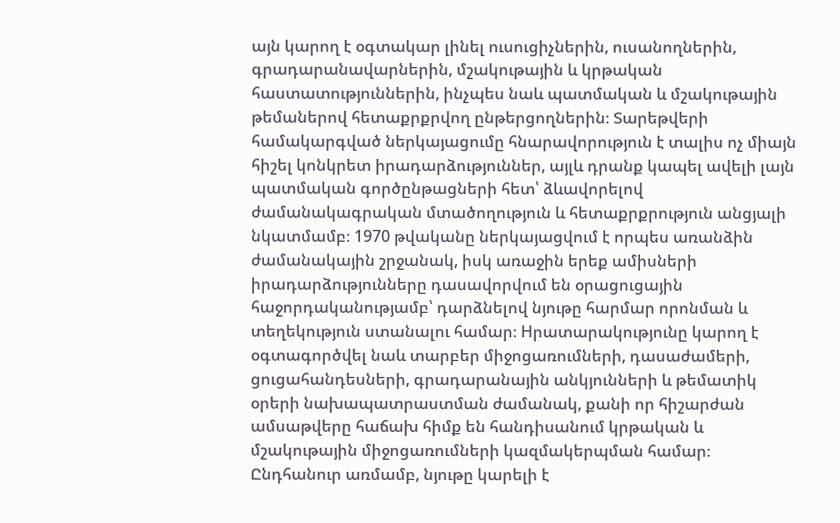այն կարող է օգտակար լինել ուսուցիչներին, ուսանողներին, գրադարանավարներին, մշակութային և կրթական հաստատություններին, ինչպես նաև պատմական և մշակութային թեմաներով հետաքրքրվող ընթերցողներին։ Տարեթվերի համակարգված ներկայացումը հնարավորություն է տալիս ոչ միայն հիշել կոնկրետ իրադարձություններ, այլև դրանք կապել ավելի լայն պատմական գործընթացների հետ՝ ձևավորելով ժամանակագրական մտածողություն և հետաքրքրություն անցյալի նկատմամբ։ 1970 թվականը ներկայացվում է որպես առանձին ժամանակային շրջանակ, իսկ առաջին երեք ամիսների իրադարձությունները դասավորվում են օրացուցային հաջորդականությամբ՝ դարձնելով նյութը հարմար որոնման և տեղեկություն ստանալու համար։ Hրատարակությունը կարող է օգտագործվել նաև տարբեր միջոցառումների, դասաժամերի, ցուցահանդեսների, գրադարանային անկյունների և թեմատիկ օրերի նախապատրաստման ժամանակ, քանի որ հիշարժան ամսաթվերը հաճախ հիմք են հանդիսանում կրթական և մշակութային միջոցառումների կազմակերպման համար։ Ընդհանուր առմամբ, նյութը կարելի է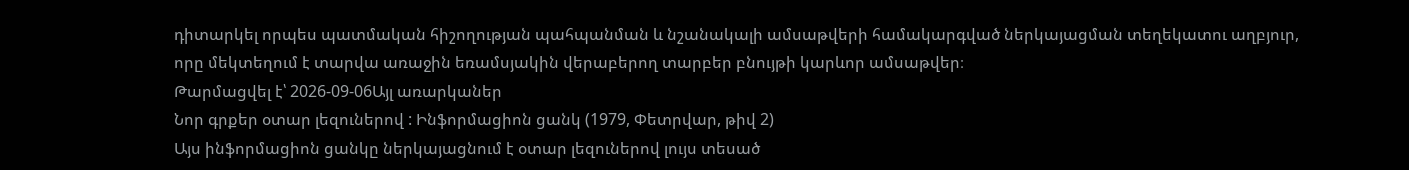դիտարկել որպես պատմական հիշողության պահպանման և նշանակալի ամսաթվերի համակարգված ներկայացման տեղեկատու աղբյուր, որը մեկտեղում է տարվա առաջին եռամսյակին վերաբերող տարբեր բնույթի կարևոր ամսաթվեր։
Թարմացվել է՝ 2026-09-06Այլ առարկաներ
Նոր գրքեր օտար լեզուներով : Ինֆորմացիոն ցանկ (1979, Փետրվար, թիվ 2)
Այս ինֆորմացիոն ցանկը ներկայացնում է օտար լեզուներով լույս տեսած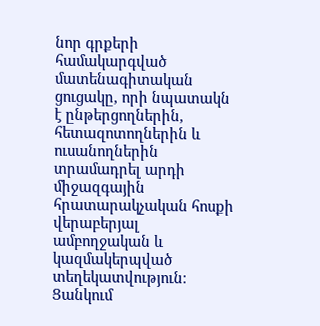նոր գրքերի համակարգված մատենագիտական ցուցակը, որի նպատակն է ընթերցողներին, հետազոտողներին և ուսանողներին տրամադրել արդի միջազգային հրատարակչական հոսքի վերաբերյալ ամբողջական և կազմակերպված տեղեկատվություն։ Ցանկում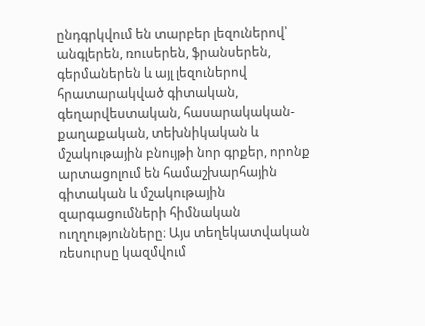ընդգրկվում են տարբեր լեզուներով՝ անգլերեն, ռուսերեն, ֆրանսերեն, գերմաներեն և այլ լեզուներով հրատարակված գիտական, գեղարվեստական, հասարակական-քաղաքական, տեխնիկական և մշակութային բնույթի նոր գրքեր, որոնք արտացոլում են համաշխարհային գիտական և մշակութային զարգացումների հիմնական ուղղությունները։ Այս տեղեկատվական ռեսուրսը կազմվում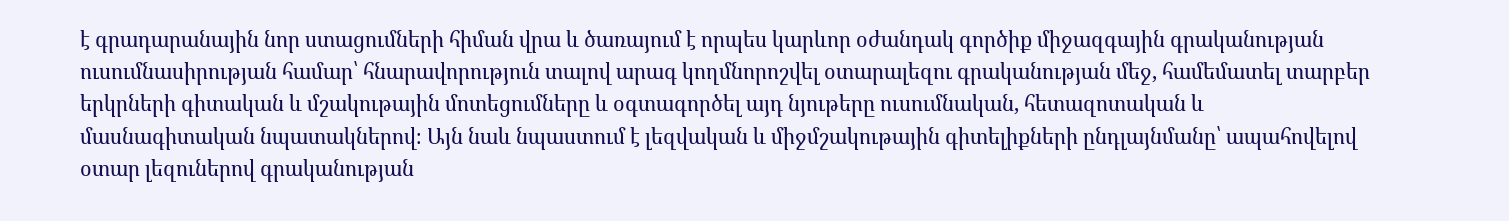է գրադարանային նոր ստացումների հիման վրա և ծառայում է որպես կարևոր օժանդակ գործիք միջազգային գրականության ուսումնասիրության համար՝ հնարավորություն տալով արագ կողմնորոշվել օտարալեզու գրականության մեջ, համեմատել տարբեր երկրների գիտական և մշակութային մոտեցումները և օգտագործել այդ նյութերը ուսումնական, հետազոտական և մասնագիտական նպատակներով։ Այն նաև նպաստում է լեզվական և միջմշակութային գիտելիքների ընդլայնմանը՝ ապահովելով օտար լեզուներով գրականության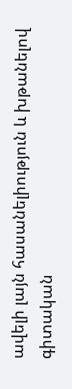ավելի լայն հասանելիություն և խթանելով գիտական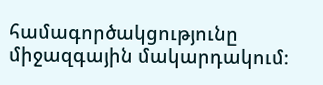համագործակցությունը միջազգային մակարդակում։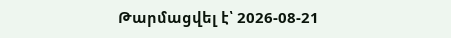Թարմացվել է՝ 2026-08-21